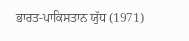ਭਾਰਤ-ਪਾਕਿਸਤਾਨ ਯੁੱਧ (1971)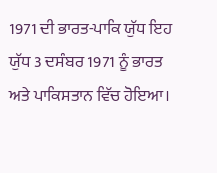1971 ਦੀ ਭਾਰਤ-ਪਾਕਿ ਯੁੱਧ ਇਹ ਯੁੱਧ 3 ਦਸੰਬਰ 1971 ਨੂੰ ਭਾਰਤ ਅਤੇ ਪਾਕਿਸਤਾਨ ਵਿੱਚ ਹੋਇਆ।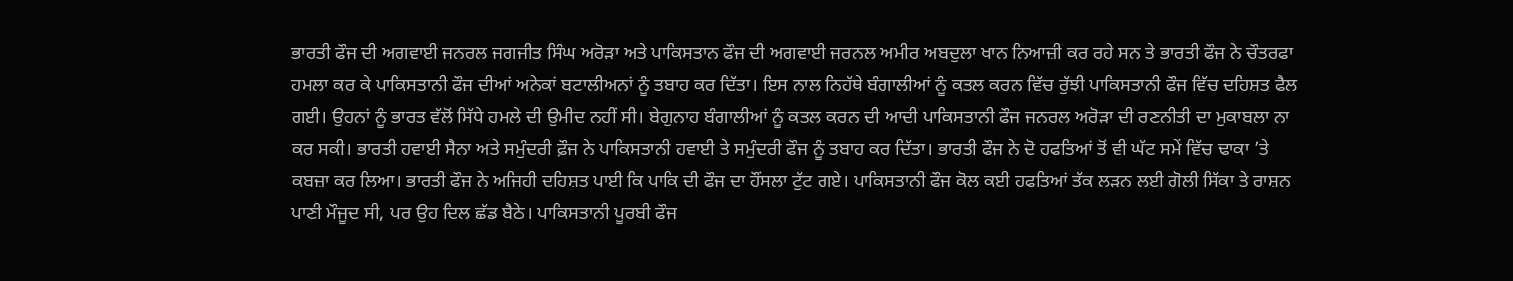ਭਾਰਤੀ ਫੌਜ ਦੀ ਅਗਵਾਈ ਜਨਰਲ ਜਗਜੀਤ ਸਿੰਘ ਅਰੋੜਾ ਅਤੇ ਪਾਕਿਸਤਾਨ ਫੌਜ ਦੀ ਅਗਵਾਈ ਜਰਨਲ ਅਮੀਰ ਅਬਦੁਲਾ ਖਾਨ ਨਿਆਜ਼ੀ ਕਰ ਰਹੇ ਸਨ ਤੇ ਭਾਰਤੀ ਫੌਜ ਨੇ ਚੌਤਰਫਾ ਹਮਲਾ ਕਰ ਕੇ ਪਾਕਿਸਤਾਨੀ ਫੌਜ ਦੀਆਂ ਅਨੇਕਾਂ ਬਟਾਲੀਅਨਾਂ ਨੂੰ ਤਬਾਹ ਕਰ ਦਿੱਤਾ। ਇਸ ਨਾਲ ਨਿਹੱਥੇ ਬੰਗਾਲੀਆਂ ਨੂੰ ਕਤਲ ਕਰਨ ਵਿੱਚ ਰੁੱਝੀ ਪਾਕਿਸਤਾਨੀ ਫੌਜ ਵਿੱਚ ਦਹਿਸ਼ਤ ਫੈਲ ਗਈ। ਉਹਨਾਂ ਨੂੰ ਭਾਰਤ ਵੱਲੋਂ ਸਿੱਧੇ ਹਮਲੇ ਦੀ ਉਮੀਦ ਨਹੀਂ ਸੀ। ਬੇਗੁਨਾਹ ਬੰਗਾਲੀਆਂ ਨੂੰ ਕਤਲ ਕਰਨ ਦੀ ਆਦੀ ਪਾਕਿਸਤਾਨੀ ਫੌਜ ਜਨਰਲ ਅਰੋੜਾ ਦੀ ਰਣਨੀਤੀ ਦਾ ਮੁਕਾਬਲਾ ਨਾ ਕਰ ਸਕੀ। ਭਾਰਤੀ ਹਵਾਈ ਸੈਨਾ ਅਤੇ ਸਮੁੰਦਰੀ ਫ਼ੌਜ ਨੇ ਪਾਕਿਸਤਾਨੀ ਹਵਾਈ ਤੇ ਸਮੁੰਦਰੀ ਫੌਜ ਨੂੰ ਤਬਾਹ ਕਰ ਦਿੱਤਾ। ਭਾਰਤੀ ਫੌਜ ਨੇ ਦੋ ਹਫਤਿਆਂ ਤੋਂ ਵੀ ਘੱਟ ਸਮੇਂ ਵਿੱਚ ਢਾਕਾ ’ਤੇ ਕਬਜ਼ਾ ਕਰ ਲਿਆ। ਭਾਰਤੀ ਫੌਜ ਨੇ ਅਜਿਹੀ ਦਹਿਸ਼ਤ ਪਾਈ ਕਿ ਪਾਕਿ ਦੀ ਫੌਜ ਦਾ ਹੌਂਸਲਾ ਟੁੱਟ ਗਏ। ਪਾਕਿਸਤਾਨੀ ਫੌਜ ਕੋਲ ਕਈ ਹਫਤਿਆਂ ਤੱਕ ਲੜਨ ਲਈ ਗੋਲੀ ਸਿੱਕਾ ਤੇ ਰਾਸ਼ਨ ਪਾਣੀ ਮੌਜੂਦ ਸੀ, ਪਰ ਉਹ ਦਿਲ ਛੱਡ ਬੈਠੇ। ਪਾਕਿਸਤਾਨੀ ਪੂਰਬੀ ਫੌਜ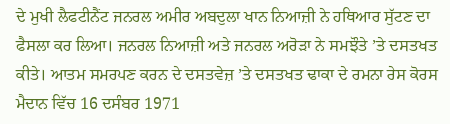ਦੇ ਮੁਖੀ ਲੈਫਟੀਨੈਂਟ ਜਨਰਲ ਅਮੀਰ ਅਬਦੁਲਾ ਖਾਨ ਨਿਆਜ਼ੀ ਨੇ ਹਥਿਆਰ ਸੁੱਟਣ ਦਾ ਫੈਸਲਾ ਕਰ ਲਿਆ। ਜਨਰਲ ਨਿਆਜ਼ੀ ਅਤੇ ਜਨਰਲ ਅਰੋੜਾ ਨੇ ਸਮਝੌਤੇ ’ਤੇ ਦਸਤਖਤ ਕੀਤੇ। ਆਤਮ ਸਮਰਪਣ ਕਰਨ ਦੇ ਦਸਤਵੇਜ਼ ’ਤੇ ਦਸਤਖਤ ਢਾਕਾ ਦੇ ਰਮਨਾ ਰੇਸ ਕੋਰਸ ਮੈਦਾਨ ਵਿੱਚ 16 ਦਸੰਬਰ 1971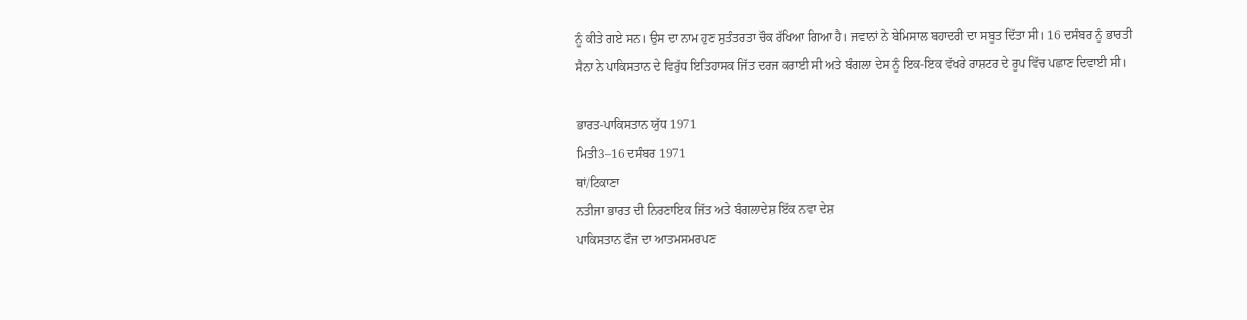ਨੂੰ ਕੀਤੇ ਗਏ ਸਨ। ਉਸ ਦਾ ਨਾਮ ਹੁਣ ਸੁਤੰਤਰਤਾ ਚੌਕ ਰੱਖਿਆ ਗਿਆ ਹੈ। ਜਵਾਨਾਂ ਨੇ ਬੇਮਿਸਾਲ ਬਹਾਦਰੀ ਦਾ ਸਬੂਤ ਦਿੱਤਾ ਸੀ। 16 ਦਸੰਬਰ ਨੂੰ ਭਾਰਤੀ ਸੈਨਾ ਨੇ ਪਾਕਿਸਤਾਨ ਦੇ ਵਿਰੁੱਧ ਇਤਿਹਾਸਕ ਜਿੱਤ ਦਰਜ ਕਰਾਈ ਸੀ ਅਤੇ ਬੰਗਲਾ ਦੇਸ ਨੂੰ ਇਕ-ਇਕ ਵੱਖਰੇ ਰਾਸ਼ਟਰ ਦੇ ਰੂਪ ਵਿੱਚ ਪਛਾਣ ਦਿਵਾਈ ਸੀ।

ਭਾਰਤ-ਪਾਕਿਸਤਾਨ ਯੁੱਧ 1971
ਮਿਤੀ3–16 ਦਸੰਬਰ 1971
ਥਾਂ/ਟਿਕਾਣਾ
ਨਤੀਜਾ ਭਾਰਤ ਦੀ ਨਿਰਣਾਇਕ ਜਿੱਤ ਅਤੇ ਬੰਗਲਾਦੇਸ਼ ਇੱਕ ਨਵਾ ਦੇਸ਼
ਪਾਕਿਸਤਾਨ ਫੌਜ ਦਾ ਆਤਮਸਮਰਪਣ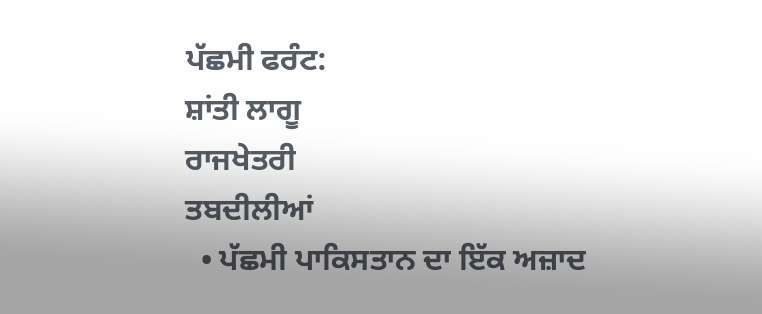ਪੱਛਮੀ ਫਰੰਟ:
ਸ਼ਾਂਤੀ ਲਾਗੂ
ਰਾਜਖੇਤਰੀ
ਤਬਦੀਲੀਆਂ
  • ਪੱਛਮੀ ਪਾਕਿਸਤਾਨ ਦਾ ਇੱਕ ਅਜ਼ਾਦ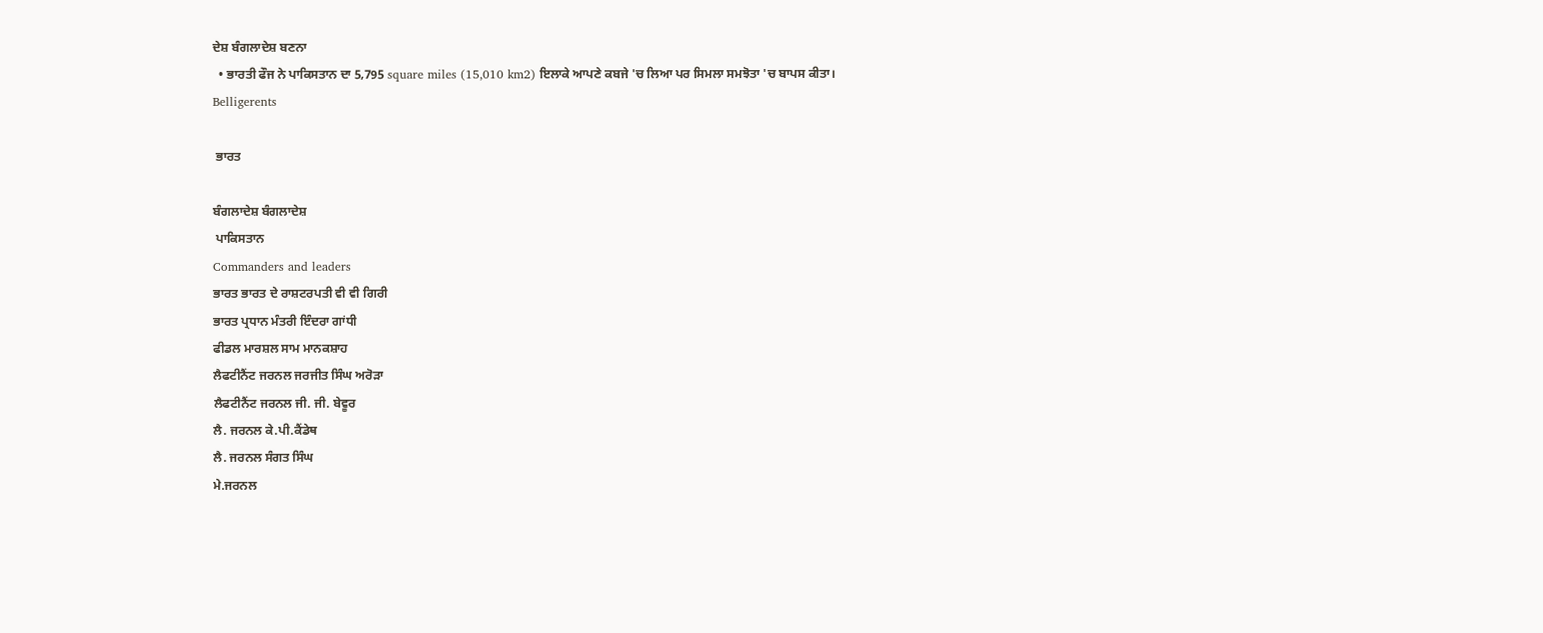ਦੇਸ਼ ਬੰਗਲਾਦੇਸ਼ ਬਣਨਾ
  • ਭਾਰਤੀ ਫੌਜ ਨੇ ਪਾਕਿਸਤਾਨ ਦਾ 5,795 square miles (15,010 km2) ਇਲਾਕੇ ਆਪਣੇ ਕਬਜੇ 'ਚ ਲਿਆ ਪਰ ਸਿਮਲਾ ਸਮਝੋਤਾ 'ਚ ਬਾਪਸ ਕੀਤਾ।
Belligerents

 ਭਾਰਤ

ਬੰਗਲਾਦੇਸ਼ ਬੰਗਲਾਦੇਸ਼
 ਪਾਕਿਸਤਾਨ
Commanders and leaders
ਭਾਰਤ ਭਾਰਤ ਦੇ ਰਾਸ਼ਟਰਪਤੀ ਵੀ ਵੀ ਗਿਰੀ
ਭਾਰਤ ਪ੍ਰਧਾਨ ਮੰਤਰੀ ਇੰਦਰਾ ਗਾਂਧੀ
ਫੀਡਲ ਮਾਰਸ਼ਲ ਸਾਮ ਮਾਨਕਸ਼ਾਹ
ਲੈਫਟੀਨੈਂਟ ਜਰਨਲ ਜਰਜੀਤ ਸਿੰਘ ਅਰੋੜਾ
ਲੈਫਟੀਨੈਂਟ ਜਰਨਲ ਜੀ. ਜੀ. ਬੇਵੂਰ
ਲੈ. ਜਰਨਲ ਕੇ.ਪੀ.ਕੈਂਡੇਥ
ਲੈ. ਜਰਨਲ ਸੰਗਤ ਸਿੰਘ
ਮੇ.ਜਰਨਲ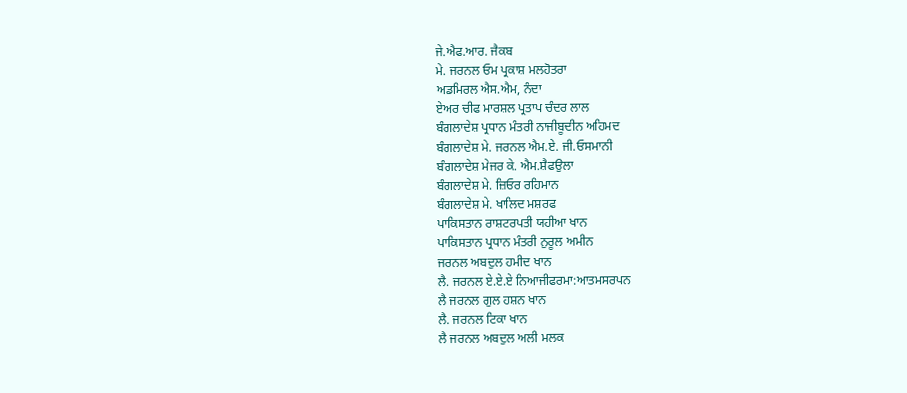ਜੇ.ਐਫ.ਆਰ. ਜੈਕਬ
ਮੇ. ਜਰਨਲ ਓਮ ਪ੍ਰਕਾਸ਼ ਮਲਹੋਤਰਾ
ਅਡਮਿਰਲ ਐਸ.ਐਮ, ਨੰਦਾ
ਏਅਰ ਚੀਫ ਮਾਰਸ਼ਲ ਪ੍ਰਤਾਪ ਚੰਦਰ ਲਾਲ
ਬੰਗਲਾਦੇਸ਼ ਪ੍ਰਧਾਨ ਮੰਤਰੀ ਨਾਜੀਬੂਦੀਨ ਅਹਿਮਦ
ਬੰਗਲਾਦੇਸ਼ ਮੇ. ਜਰਨਲ ਐਮ.ਏ. ਜੀ.ਓਸਮਾਨੀ
ਬੰਗਲਾਦੇਸ਼ ਮੇਜਰ ਕੇ. ਐਮ.ਸ਼ੈਫਉਲਾ
ਬੰਗਲਾਦੇਸ਼ ਮੇ. ਜ਼ਿਓਰ ਰਹਿਮਾਨ
ਬੰਗਲਾਦੇਸ਼ ਮੇ. ਖਾਲਿਦ ਮਸ਼ਰਫ
ਪਾਕਿਸਤਾਨ ਰਾਸ਼ਟਰਪਤੀ ਯਹੀਆ ਖਾਨ
ਪਾਕਿਸਤਾਨ ਪ੍ਰਧਾਨ ਮੰਤਰੀ ਨੁਰੂਲ ਅਮੀਨ
ਜਰਨਲ ਅਬਦੁਲ ਹਮੀਦ ਖਾਨ
ਲੈ. ਜਰਨਲ ਏ.ਏ.ਏ ਨਿਆਜੀਫਰਮਾ:ਆਤਮਸਰਪਨ
ਲੈ ਜਰਨਲ ਗੁਲ ਹਸ਼ਨ ਖਾਨ
ਲੈ. ਜਰਨਲ ਟਿਕਾ ਖਾਨ
ਲੈ ਜਰਨਲ ਅਬਦੁਲ ਅਲੀ ਮਲਕ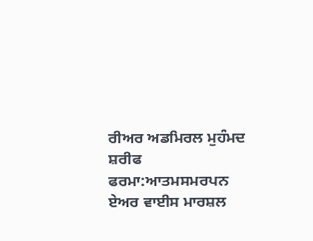ਰੀਅਰ ਅਡਮਿਰਲ ਮੁਹੰਮਦ ਸ਼ਰੀਫ ਫਰਮਾ:ਆਤਮਸਮਰਪਨ
ਏਅਰ ਵਾਈਸ ਮਾਰਸ਼ਲ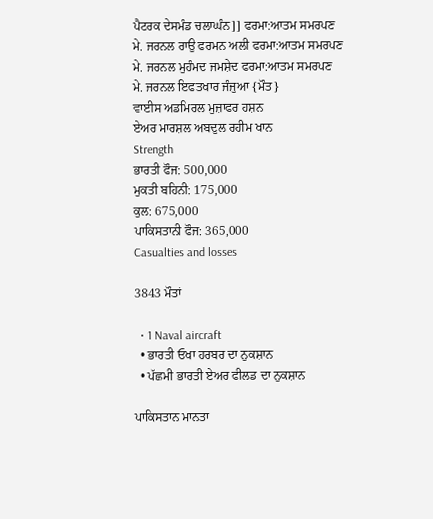ਪੈਟਰਕ ਦੇਸਮੰਡ ਚਲਾਘੰਨ]] ਫਰਮਾ:ਆਤਮ ਸਮਰਪਣ
ਮੇ. ਜਰਨਲ ਰਾਉ ਫਰਮਨ ਅਲੀ ਫਰਮਾ:ਆਤਮ ਸਮਰਪਣ
ਮੇ. ਜਰਨਲ ਮੁਹੰਮਦ ਜਮਸ਼ੇਦ ਫਰਮਾ:ਆਤਮ ਸਮਰਪਣ
ਮੇ. ਜਰਨਲ ਇਫਤਖਾਰ ਜੰਜੁਆ {ਮੌਤ}
ਵਾਈਸ ਅਡਮਿਰਲ ਮੁਜ਼ਾਫਰ ਹਸ਼ਨ
ਏਅਰ ਮਾਰਸ਼ਲ ਅਬਦੁਲ ਰਹੀਮ ਖਾਨ
Strength
ਭਾਰਤੀ ਫੌਜ: 500,000
ਮੁਕਤੀ ਬਹਿਨੀ: 175,000
ਕੁਲ: 675,000
ਪਾਕਿਸਤਾਨੀ ਫੌਜ: 365,000
Casualties and losses

3843 ਮੌਤਾਂ

  • 1 Naval aircraft
  • ਭਾਰਤੀ ਓਖਾ ਹਰਬਰ ਦਾ ਨੁਕਸ਼ਾਨ
  • ਪੱਛਮੀ ਭਾਰਤੀ ਏਅਰ ਫੀਲਡ ਦਾ ਨੁਕਸ਼ਾਨ

ਪਾਕਿਸਤਾਨ ਮਾਨਤਾ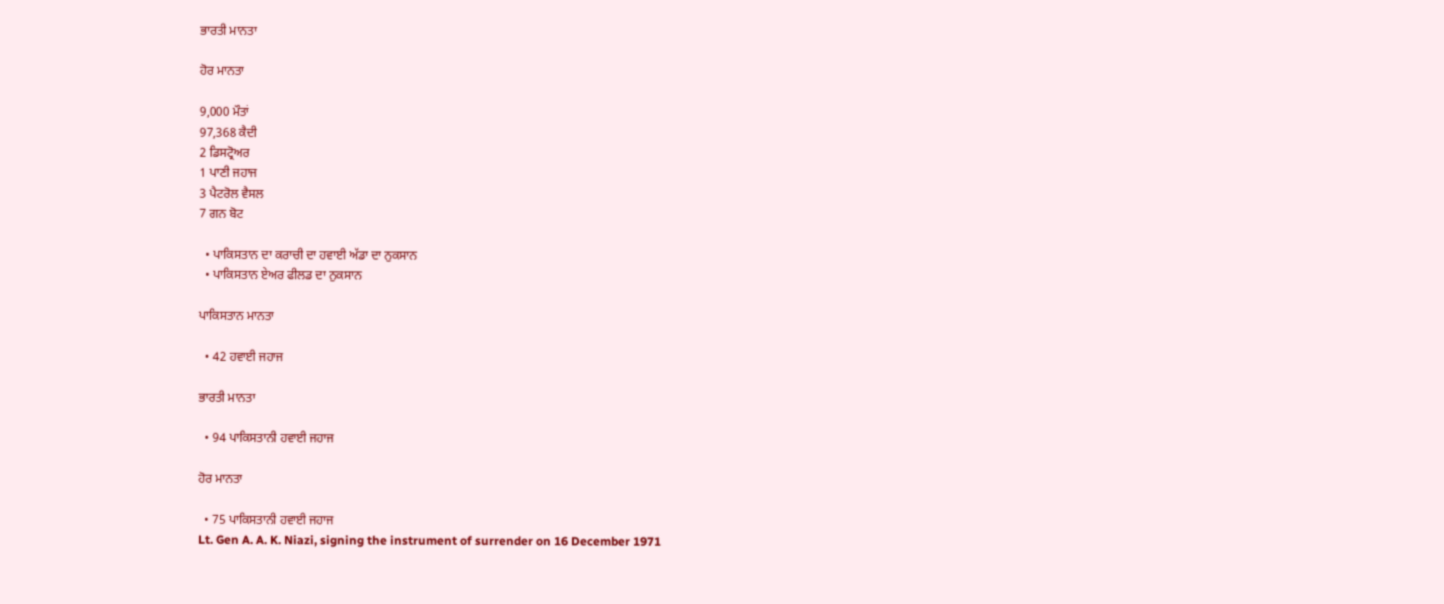ਭਾਰਤੀ ਮਾਨਤਾ

ਹੋਰ ਮਾਨਤਾ

9,000 ਮੌਤਾਂ
97,368 ਕੈਦੀ
2 ਡਿਸਟ੍ਰੋਅਰ
1 ਪਾਣੀ ਜਹਾਜ
3 ਪੈਟਰੋਲ ਵੈਸਲ
7 ਗਨ ਬੋਟ

  • ਪਾਕਿਸਤਾਨ ਦਾ ਕਰਾਚੀ ਦਾ ਹਵਾਈ ਅੱਡਾ ਦਾ ਨੁਕਸਾਨ
  • ਪਾਕਿਸਤਾਨ ਏਅਰ ਫੀਲਡ ਦਾ ਨੁਕਸਾਨ

ਪਾਕਿਸਤਾਨ ਮਾਨਤਾ

  • 42 ਹਵਾਈ ਜਹਾਜ

ਭਾਰਤੀ ਮਾਨਤਾ

  • 94 ਪਾਕਿਸਤਾਨੀ ਹਵਾਈ ਜਹਾਜ

ਹੋਰ ਮਾਨਤਾ

  • 75 ਪਾਕਿਸਤਾਨੀ ਹਵਾਈ ਜਹਾਜ
Lt. Gen A. A. K. Niazi, signing the instrument of surrender on 16 December 1971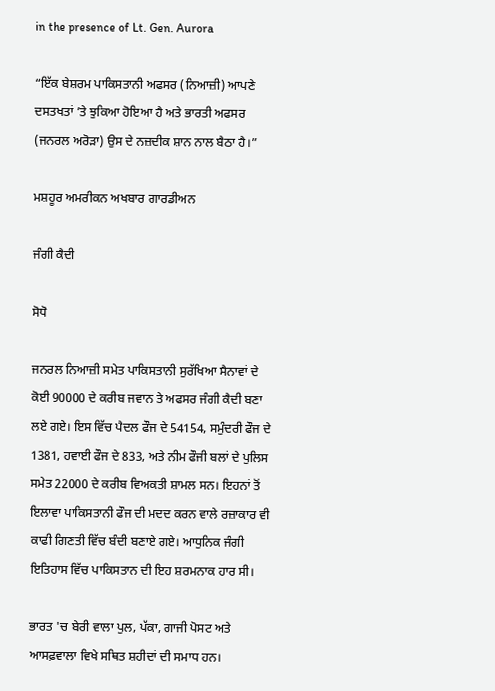in the presence of Lt. Gen. Aurora

“ਇੱਕ ਬੇਸ਼ਰਮ ਪਾਕਿਸਤਾਨੀ ਅਫਸਰ (ਨਿਆਜ਼ੀ) ਆਪਣੇ ਦਸਤਖਤਾਂ ’ਤੇ ਝੁਕਿਆ ਹੋਇਆ ਹੈ ਅਤੇ ਭਾਰਤੀ ਅਫਸਰ (ਜਨਰਲ ਅਰੋੜਾ) ਉਸ ਦੇ ਨਜ਼ਦੀਕ ਸ਼ਾਨ ਨਾਲ ਬੈਠਾ ਹੈ।”

ਮਸ਼ਹੂਰ ਅਮਰੀਕਨ ਅਖਬਾਰ ਗਾਰਡੀਅਨ

ਜੰਗੀ ਕੈਦੀ

ਸੋਧੋ

ਜਨਰਲ ਨਿਆਜ਼ੀ ਸਮੇਤ ਪਾਕਿਸਤਾਨੀ ਸੁਰੱਖਿਆ ਸੈਨਾਵਾਂ ਦੇ ਕੋਈ 90000 ਦੇ ਕਰੀਬ ਜਵਾਨ ਤੇ ਅਫਸਰ ਜੰਗੀ ਕੈਦੀ ਬਣਾ ਲਏ ਗਏ। ਇਸ ਵਿੱਚ ਪੈਦਲ ਫੌਜ ਦੇ 54154, ਸਮੁੰਦਰੀ ਫੌਜ ਦੇ 1381, ਹਵਾਈ ਫੌਜ ਦੇ 833, ਅਤੇ ਨੀਮ ਫੌਜੀ ਬਲਾਂ ਦੇ ਪੁਲਿਸ ਸਮੇਤ 22000 ਦੇ ਕਰੀਬ ਵਿਅਕਤੀ ਸ਼ਾਮਲ ਸਨ। ਇਹਨਾਂ ਤੋਂ ਇਲਾਵਾ ਪਾਕਿਸਤਾਨੀ ਫੌਜ ਦੀ ਮਦਦ ਕਰਨ ਵਾਲੇ ਰਜ਼ਾਕਾਰ ਵੀ ਕਾਫੀ ਗਿਣਤੀ ਵਿੱਚ ਬੰਦੀ ਬਣਾਏ ਗਏ। ਆਧੁਨਿਕ ਜੰਗੀ ਇਤਿਹਾਸ ਵਿੱਚ ਪਾਕਿਸਤਾਨ ਦੀ ਇਹ ਸ਼ਰਮਨਾਕ ਹਾਰ ਸੀ।

ਭਾਰਤ 'ਚ ਬੇਰੀ ਵਾਲਾ ਪੁਲ, ਪੱਕਾ, ਗਾਜੀ ਪੋਸਟ ਅਤੇ ਆਸਫ਼ਵਾਲਾ ਵਿਖੇ ਸਥਿਤ ਸ਼ਹੀਦਾਂ ਦੀ ਸਮਾਧ ਹਨ।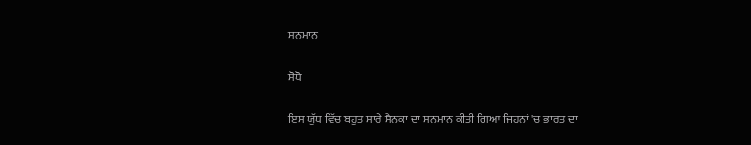ਸਨਮਾਨ

ਸੋਧੋ

ਇਸ ਯੁੱਧ ਵਿੱਚ ਬਹੁਤ ਸਾਰੇ ਸੈਨਕਾ ਦਾ ਸਨਮਾਨ ਕੀਤੀ ਗਿਆ ਜਿਹਨਾਂ 'ਚ ਭਾਰਤ ਦਾ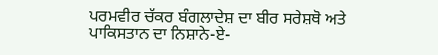ਪਰਮਵੀਰ ਚੱਕਰ ਬੰਗਲਾਦੇਸ਼ ਦਾ ਬੀਰ ਸਰੇਸ਼ਥੋ ਅਤੇ ਪਾਕਿਸਤਾਨ ਦਾ ਨਿਸ਼ਾਨੇ-ਏ-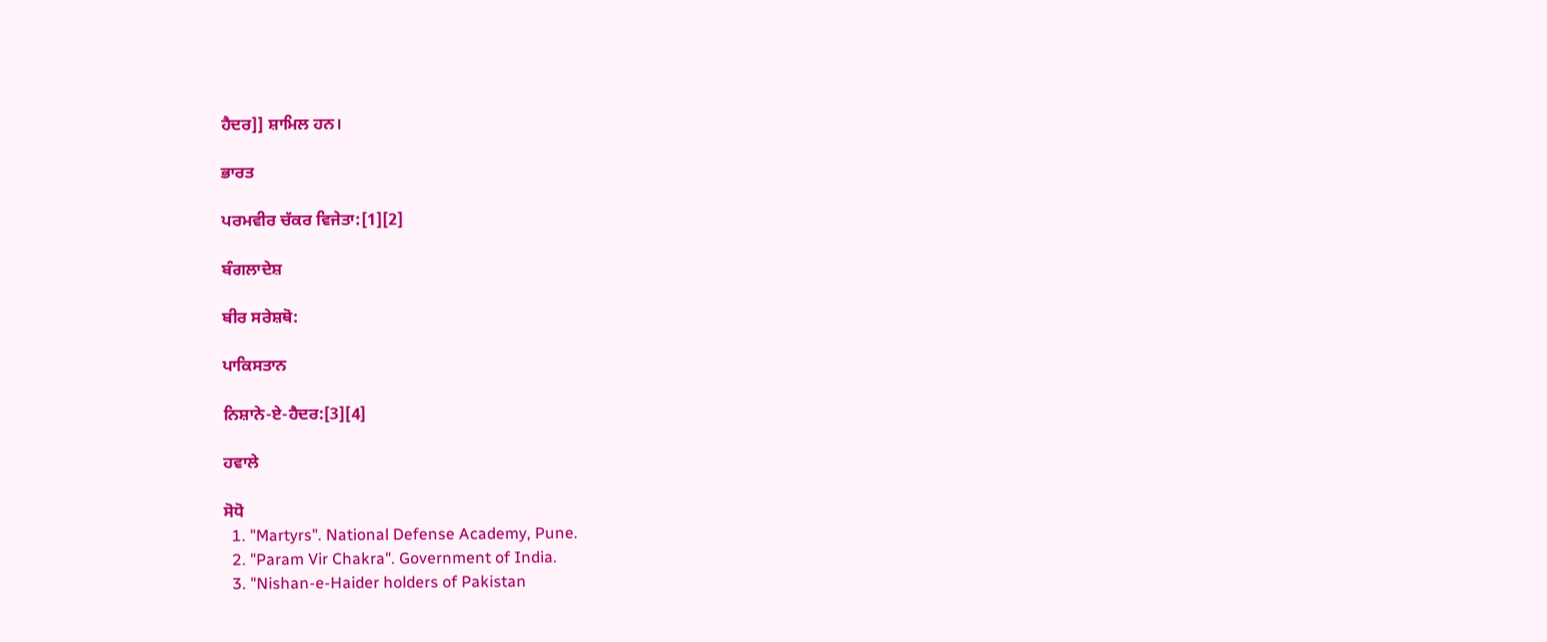ਹੈਦਰ]] ਸ਼ਾਮਿਲ ਹਨ।

ਭਾਰਤ

ਪਰਮਵੀਰ ਚੱਕਰ ਵਿਜੇਤਾ:[1][2]

ਬੰਗਲਾਦੇਸ਼

ਬੀਰ ਸਰੇਸ਼ਥੋ:

ਪਾਕਿਸਤਾਨ

ਨਿਸ਼ਾਨੇ-ਏ-ਹੈਦਰ:[3][4]

ਹਵਾਲੇ

ਸੋਧੋ
  1. "Martyrs". National Defense Academy, Pune.
  2. "Param Vir Chakra". Government of India.
  3. "Nishan-e-Haider holders of Pakistan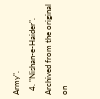Army".
  4. "Nishan-e-Haider". Archived from the original on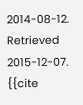2014-08-12. Retrieved 2015-12-07. {{cite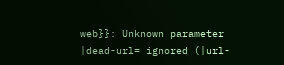web}}: Unknown parameter |dead-url= ignored (|url-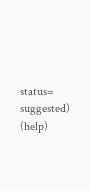status= suggested) (help)